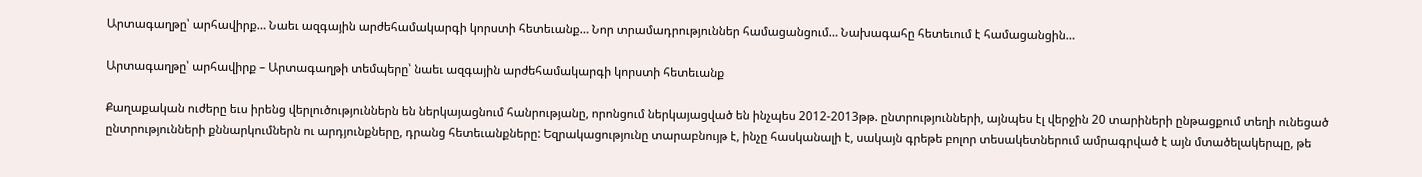Արտագաղթը՝ արհավիրք… Նաեւ ազգային արժեհամակարգի կորստի հետեւանք… Նոր տրամադրություններ համացանցում… Նախագահը հետեւում է համացանցին…

Արտագաղթը՝ արհավիրք – Արտագաղթի տեմպերը՝ նաեւ ազգային արժեհամակարգի կորստի հետեւանք

Քաղաքական ուժերը եւս իրենց վերլուծություններն են ներկայացնում հանրությանը, որոնցում ներկայացված են ինչպես 2012-2013թթ. ընտրությունների, այնպես էլ վերջին 20 տարիների ընթացքում տեղի ունեցած ընտրությունների քննարկումներն ու արդյունքները, դրանց հետեւանքները: Եզրակացությունը տարաբնույթ է, ինչը հասկանալի է, սակայն գրեթե բոլոր տեսակետներում ամրագրված է այն մտածելակերպը, թե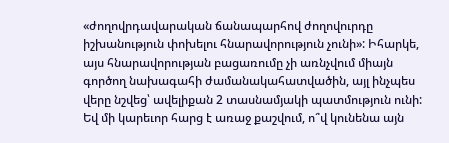«ժողովրդավարական ճանապարհով ժողովուրդը իշխանություն փոխելու հնարավորություն չունի»: Իհարկե, այս հնարավորության բացառումը չի առնչվում միայն գործող նախագահի ժամանակահատվածին, այլ ինչպես վերը նշվեց՝ ավելիքան 2 տասնամյակի պատմություն ունի: Եվ մի կարեւոր հարց է առաջ քաշվում, ո՞վ կունենա այն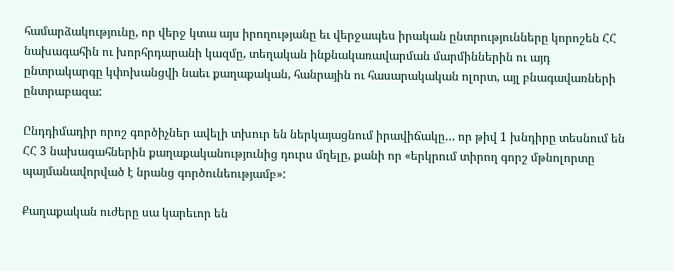համարձակությունը, որ վերջ կտա այս իրողությանը եւ վերջապես իրական ընտրությունները կորոշեն ՀՀ նախագահին ու խորհրդարանի կազմը, տեղական ինքնակառավարման մարմիններին ու այդ ընտրակարգը կփոխանցվի նաեւ քաղաքական, հանրային ու հասարակական ոլորտ, այլ բնագավառների ընտրաբազա:

Ընդդիմադիր որոշ գործիչներ ավելի տխուր են ներկայացնում իրավիճակը… որ թիվ 1 խնդիրը տեսնում են ՀՀ 3 նախագահներին քաղաքականությունից դուրս մղելը, քանի որ «երկրում տիրող գորշ մթնոլորտը պայմանավորված է նրանց գործունեությամբ»:

Քաղաքական ուժերը սա կարեւոր են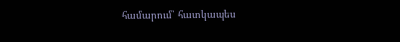համարում՝ հատկապես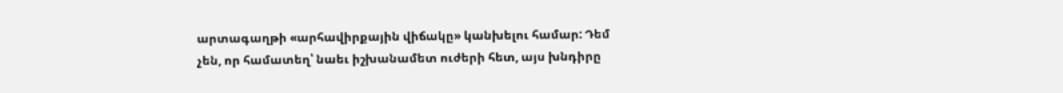արտագաղթի «արհավիրքային վիճակը» կանխելու համար: Դեմ չեն, որ համատեղ՝ նաեւ իշխանամետ ուժերի հետ, այս խնդիրը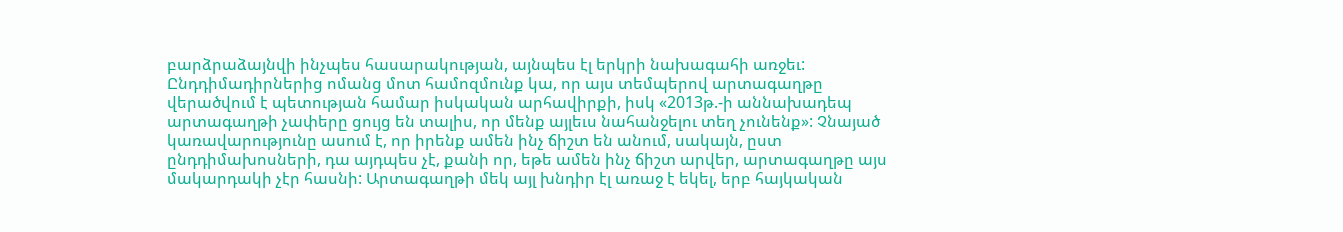բարձրաձայնվի ինչպես հասարակության, այնպես էլ երկրի նախագահի առջեւ: Ընդդիմադիրներից ոմանց մոտ համոզմունք կա, որ այս տեմպերով արտագաղթը վերածվում է պետության համար իսկական արհավիրքի, իսկ «2013թ.-ի աննախադեպ արտագաղթի չափերը ցույց են տալիս, որ մենք այլեւս նահանջելու տեղ չունենք»: Չնայած կառավարությունը ասում է, որ իրենք ամեն ինչ ճիշտ են անում, սակայն, ըստ ընդդիմախոսների, դա այդպես չէ, քանի որ, եթե ամեն ինչ ճիշտ արվեր, արտագաղթը այս մակարդակի չէր հասնի: Արտագաղթի մեկ այլ խնդիր էլ առաջ է եկել, երբ հայկական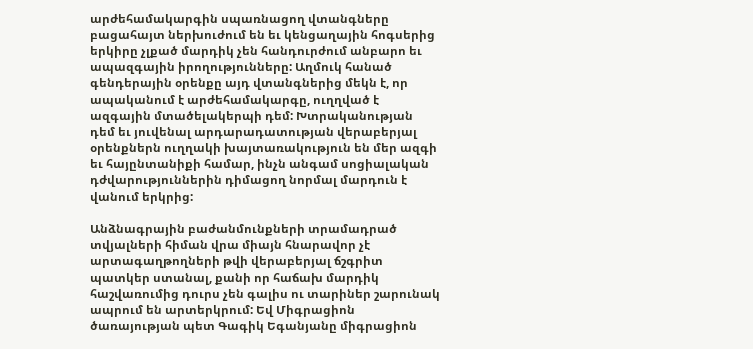արժեհամակարգին սպառնացող վտանգները բացահայտ ներխուժում են եւ կենցաղային հոգսերից երկիրը չլքած մարդիկ չեն հանդուրժում անբարո եւ ապազգային իրողությունները: Աղմուկ հանած գենդերային օրենքը այդ վտանգներից մեկն է, որ ապականում է արժեհամակարգը, ուղղված է ազգային մտածելակերպի դեմ: Խտրականության դեմ եւ յուվենալ արդարադատության վերաբերյալ օրենքներն ուղղակի խայտառակություն են մեր ազգի եւ հայընտանիքի համար, ինչն անգամ սոցիալական դժվարություններին դիմացող նորմալ մարդուն է վանում երկրից:

Անձնագրային բաժանմունքների տրամադրած տվյալների հիման վրա միայն հնարավոր չէ արտագաղթողների թվի վերաբերյալ ճշգրիտ պատկեր ստանալ, քանի որ հաճախ մարդիկ հաշվառումից դուրս չեն գալիս ու տարիներ շարունակ ապրում են արտերկրում: Եվ Միգրացիոն ծառայության պետ Գագիկ Եգանյանը միգրացիոն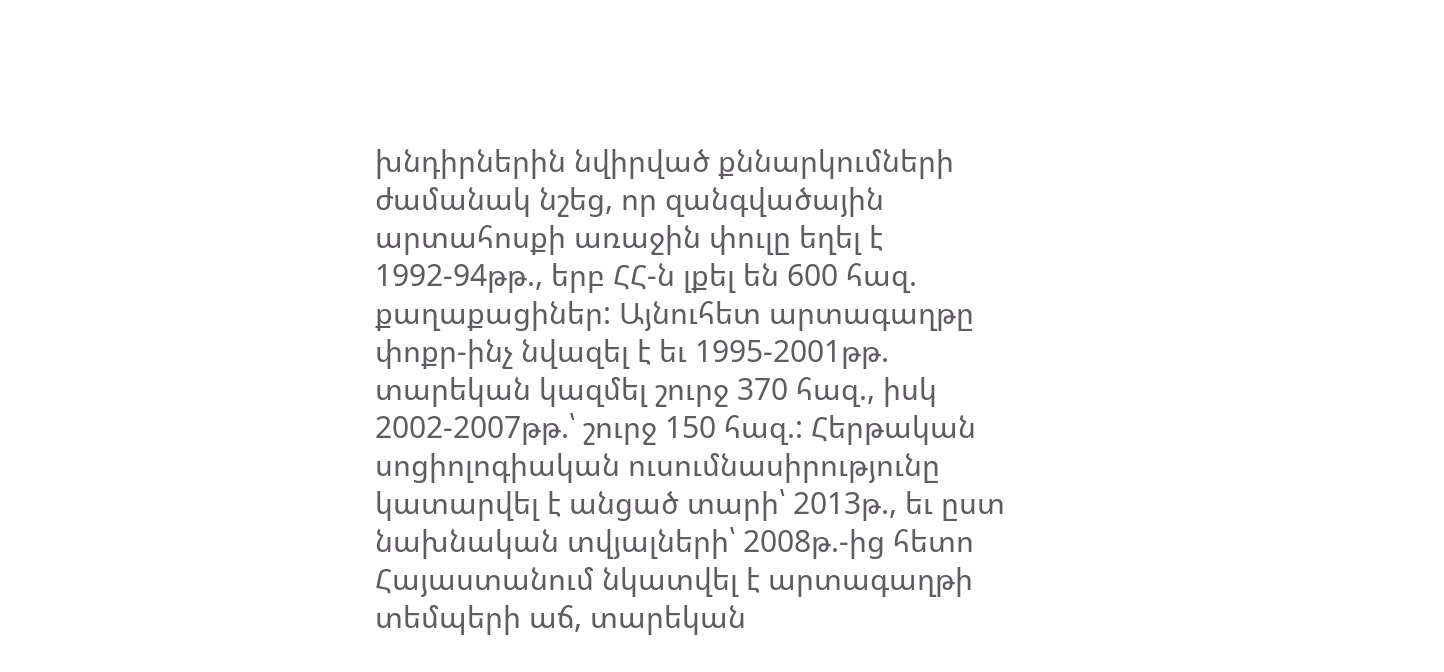խնդիրներին նվիրված քննարկումների ժամանակ նշեց, որ զանգվածային արտահոսքի առաջին փուլը եղել է 1992-94թթ., երբ ՀՀ-ն լքել են 600 հազ. քաղաքացիներ: Այնուհետ արտագաղթը փոքր-ինչ նվազել է եւ 1995-2001թթ. տարեկան կազմել շուրջ 370 հազ., իսկ 2002-2007թթ.՝ շուրջ 150 հազ.: Հերթական սոցիոլոգիական ուսումնասիրությունը կատարվել է անցած տարի՝ 2013թ., եւ ըստ նախնական տվյալների՝ 2008թ.-ից հետո Հայաստանում նկատվել է արտագաղթի տեմպերի աճ, տարեկան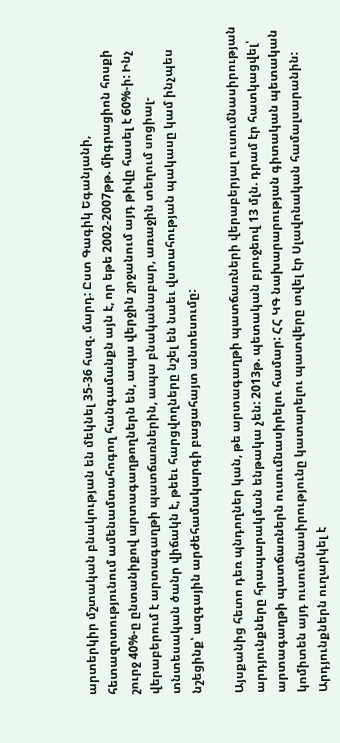արտերկիր մշտական բնակության են մեկնել 35-36 հազ. մարդ: Ըստ Գագիկ Եգանյանի, հետազոտությունում ամենամտահոգող հանգամանքն այն է, որ եթե 2002-2007թթ. միգրացիոն հոսքի շուրջ 40%-ը ընտանիքով արտագաղթողներն են, ապա վերջին շրջանում այդ թիվը հասել է 60%-ի: Ինչ վերաբերում է արտագաղթի պատճառներին, ապա բնականաբար, առաջին տեղում սոցիալ-տնտեսական ծանր վիճակն է, թեեւ հարցվողները նշել են նաեւ վստահության պակասը կամ ինչպես նշեցինք՝ ազգային արժեհամակարգի բացահայտ անտեսումը:

Այսքանից հետո դեռ պնդողներ կան, թե արտագաղթի պատճառների վերաբերյալ ուսումնասիրության արդյունքները հրապարակման ենթակա չեն: 2013թ. պետական բյուջեով 13 մլն. դրամ էր հատկացվել՝ արտագաղթի պատճառներն ուսումնասիրելու համար: ՀՀ ԿԳ նախարարության գիտական պետական կոմիտեն այդ ուսումնասիրությունը կատարելու պատվերը տվել էր Սլավոնական համալսարանին: Արդյունքներն ուղարկել է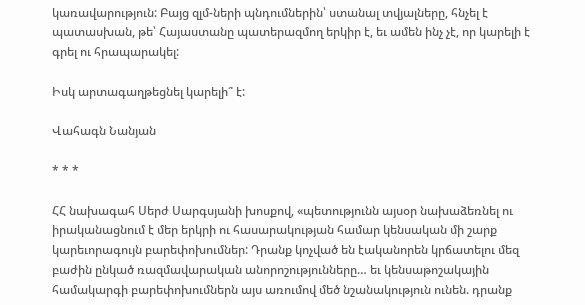կառավարություն: Բայց զլմ-ների պնդումներին՝ ստանալ տվյալները, հնչել է պատասխան, թե՝ Հայաստանը պատերազմող երկիր է, եւ ամեն ինչ չէ, որ կարելի է գրել ու հրապարակել:

Իսկ արտագաղթեցնել կարելի՞ է:

Վահագն Նանյան

* * *

ՀՀ նախագահ Սերժ Սարգսյանի խոսքով, «պետությունն այսօր նախաձեռնել ու իրականացնում է մեր երկրի ու հասարակության համար կենսական մի շարք կարեւորագույն բարեփոխումներ: Դրանք կոչված են էականորեն կրճատելու մեզ բաժին ընկած ռազմավարական անորոշությունները… եւ կենսաթոշակային համակարգի բարեփոխումներն այս առումով մեծ նշանակություն ունեն. դրանք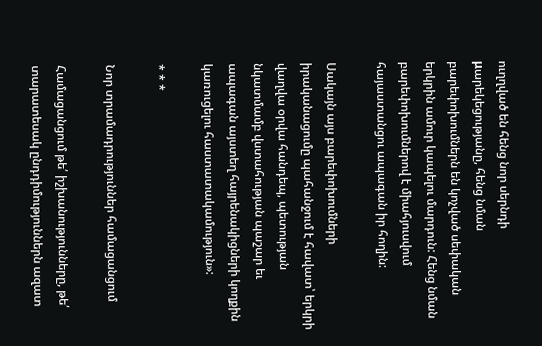ուղղված են հենց նոր սերնդի μարեկեցությանը, հենց նման բարեփոխումներն են կոչված սեփական երկրին ամուր կապելու մարդուն: Հենց նման բարեփոխումներով է միահյուսվում հայաստանցու ապագան իր հողին:

Սակայն այս բարեփոխումների իրականացումը պահանջում է հավատ՝ երկրի վաղվա օրվա հանդեպ, պետության նկատմամբ վստահության պաշար եւ ապագան այստեղ հայրենակիցների կողքին կառուցելու հաստատակամություն»:

* * *

Նոր տրամադրություններ համացանցում

Համացանցում թե՛ իշխանությունները, թե՛ տարատեսակ ընդդիմություններն ազատ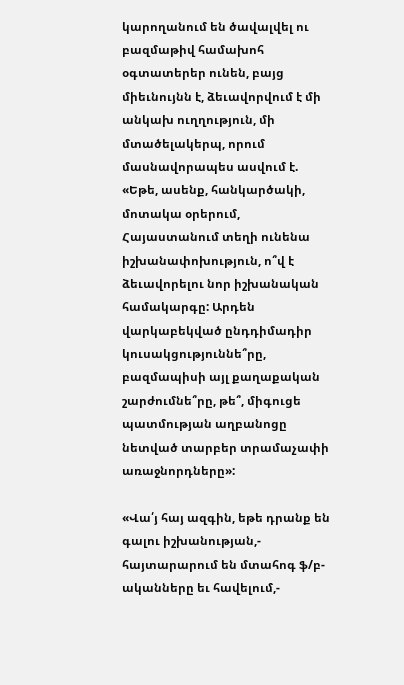կարողանում են ծավալվել ու բազմաթիվ համախոհ օգտատերեր ունեն, բայց միեւնույնն է, ձեւավորվում է մի անկախ ուղղություն, մի մտածելակերպ, որում մասնավորապես ասվում է. «Եթե, ասենք, հանկարծակի, մոտակա օրերում, Հայաստանում տեղի ունենա իշխանափոխություն, ո՞վ է ձեւավորելու նոր իշխանական համակարգը: Արդեն վարկաբեկված ընդդիմադիր կուսակցություննե՞րը, բազմապիսի այլ քաղաքական շարժումնե՞րը, թե՞, միգուցե պատմության աղբանոցը նետված տարբեր տրամաչափի առաջնորդները»:

«Վա՛յ հայ ազգին, եթե դրանք են գալու իշխանության,- հայտարարում են մտահոգ ֆ/բ-ականները եւ հավելում,-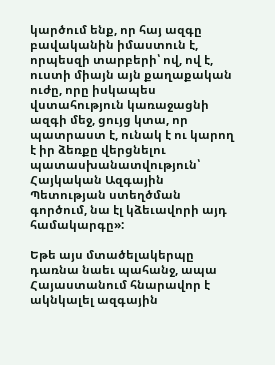կարծում ենք, որ հայ ազգը բավականին իմաստուն է, որպեսզի տարբերի՝ ով, ով է, ուստի միայն այն քաղաքական ուժը, որը իսկապես վստահություն կառաջացնի ազգի մեջ, ցույց կտա, որ պատրաստ է, ունակ է ու կարող է իր ձեռքը վերցնելու պատասխանատվություն՝ Հայկական Ազգային Պետության ստեղծման գործում, նա էլ կձեւավորի այդ համակարգը»:

Եթե այս մտածելակերպը դառնա նաեւ պահանջ, ապա Հայաստանում հնարավոր է ակնկալել ազգային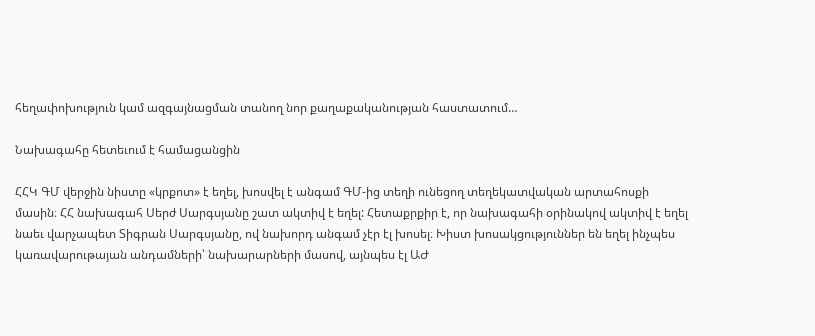հեղափոխություն կամ ազգայնացման տանող նոր քաղաքականության հաստատում…

Նախագահը հետեւում է համացանցին

ՀՀԿ ԳՄ վերջին նիստը «կրքոտ» է եղել, խոսվել է անգամ ԳՄ-ից տեղի ունեցող տեղեկատվական արտահոսքի մասին։ ՀՀ նախագահ Սերժ Սարգսյանը շատ ակտիվ է եղել: Հետաքրքիր է, որ նախագահի օրինակով ակտիվ է եղել նաեւ վարչապետ Տիգրան Սարգսյանը, ով նախորդ անգամ չէր էլ խոսել։ Խիստ խոսակցություններ են եղել ինչպես կառավարութայան անդամների՝ նախարարների մասով, այնպես էլ ԱԺ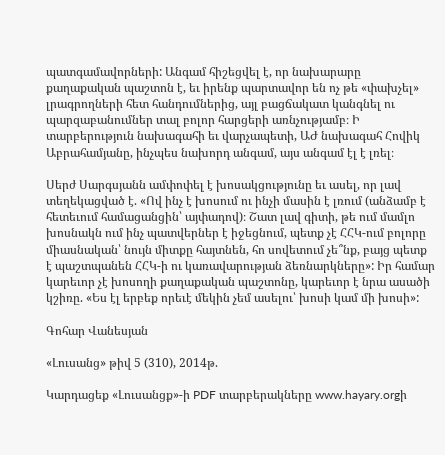պատգամավորների: Անգամ հիշեցվել է, որ նախարարը քաղաքական պաշտոն է, եւ իրենք պարտավոր են ոչ թե «փախչել» լրագրողների հետ հանդումներից, այլ բացճակատ կանգնել ու պարզաբանումներ տալ բոլոր հարցերի առնչությամբ։ Ի տարբերություն նախագահի եւ վարչապետի, ԱԺ նախագահ Հովիկ Աբրահամյանը, ինչպես նախորդ անգամ, այս անգամ էլ է լռել։

Սերժ Սարգսյանն ամփոփել է խոսակցությունը եւ ասել, որ լավ տեղեկացված է. «Ով ինչ է խոսում ու ինչի մասին է լռում (անձամբ է հետեւում համացանցին՝ այփադով)։ Շատ լավ գիտի, թե ում մամլո խոսնակն ում ինչ պատվերներ է իջեցնում, պետք չէ ՀՀԿ-ում բոլորը միասնական՝ նույն միտքը հայտնեն, հո սովետում չե՞նք, բայց պետք է պաշտպանեն ՀՀԿ-ի ու կառավարության ձեռնարկները»: Իր համար կարեւոր չէ խոսողի քաղաքական պաշտոնը, կարեւոր է նրա ասածի կշիռը. «Ես էլ երբեք որեւէ մեկին չեմ ասելու՝ խոսի կամ մի խոսի»:

Գոհար Վանեսյան

«Լուսանց» թիվ 5 (310), 2014թ.

Կարդացեք «Լուսանցք»-ի PDF տարբերակները www.hayary.orgի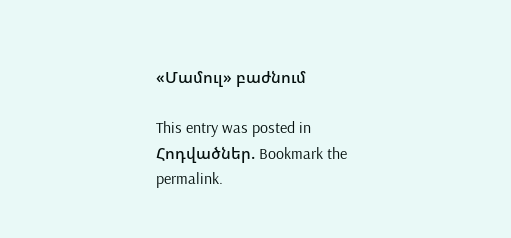«Մամուլ» բաժնում

This entry was posted in Հոդվածներ. Bookmark the permalink.